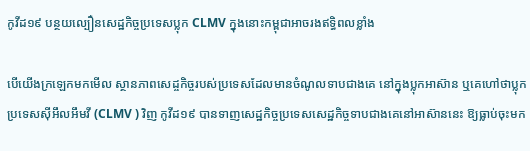កូវីដ១៩ បន្ថយល្បឿនសេដ្ឋកិច្ចប្រទេសប្លុក CLMV ក្នុងនោះកម្ពុជាអាចរងឥទ្ធិពលខ្លាំង

បើយើងក្រឡេកមកមើល ស្ថានភាពសេដ្ចកិច្ចរបស់ប្រទេសដែលមានចំណូលទាបជាងគេ នៅក្នុងប្លុកអាស៊ាន ឬគេហៅថាប្លុកប្រទេសស៊ីអឹលអឹមវី (CLMV ) វិញ កូវីដ១៩ បានទាញសេដ្ឋកិច្ចប្រទេសសេដ្ឋកិច្ចទាបជាងគេនៅអាស៊ាននេះ ឱ្យធ្លាប់ចុះមក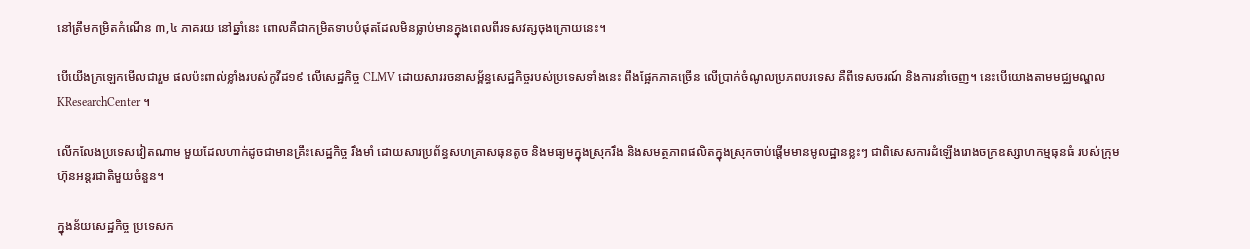នៅត្រឹមកម្រិតកំណើន ៣,៤ ភាគរយ នៅឆ្នាំនេះ ពោលគឺជាកម្រិតទាបបំផុតដែលមិនធ្លាប់មានក្នុងពេលពីរទសវត្សចុងក្រោយនេះ។

បើយើងក្រឡេកមើលជារួម ផលប៉ះពាល់ខ្លាំងរបស់កូវីដ១៩ លើសេដ្ឋកិច្ច CLMV ដោយសាររចនាសម្ព័ន្ធសេដ្ឋកិច្ចរបស់ប្រទេសទាំងនេះ ពឹងផ្អែកភាគច្រើន លើប្រាក់ចំណូលប្រភពបរទេស គឺពីទេសចរណ៍ និងការនាំចេញ។ នេះបើយោងតាមមជ្ឈមណ្ឌល KResearchCenter ។

លើកលែងប្រទេសវៀតណាម មួយដែលហាក់ដូចជាមានគ្រឹះសេដ្ឋកិច្ច រឹងមាំ ដោយសារប្រព័ន្ធសហគ្រាសធុនតូច និងមធ្យមក្នុងស្រុករឹង និងសមត្ថភាពផលិតក្នុងស្រុកចាប់ផ្តើមមានមូលដ្ឋានខ្លះៗ ជាពិសេសការដំឡើងរោងចក្រឧស្សាហកម្មធុនធំ របស់ក្រុមហ៊ុនអន្តរជាតិមួយចំនួន។

ក្នុងន័យសេដ្ឋកិច្ច ប្រទេសក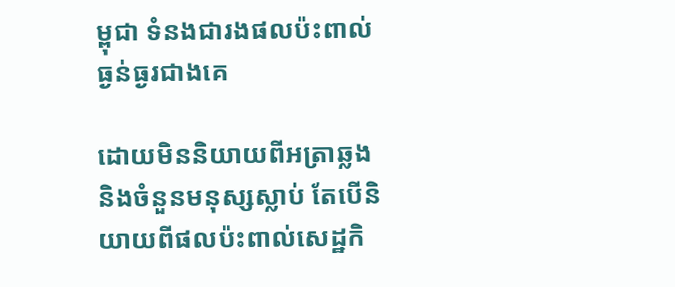ម្ពុជា ទំនងជារងផលប៉ះពាល់ធ្ងន់ធ្ងរជាងគេ

ដោយមិននិយាយពីអត្រាឆ្លង និងចំនួនមនុស្សស្លាប់ តែបើនិយាយពីផលប៉ះពាល់សេដ្ឋកិ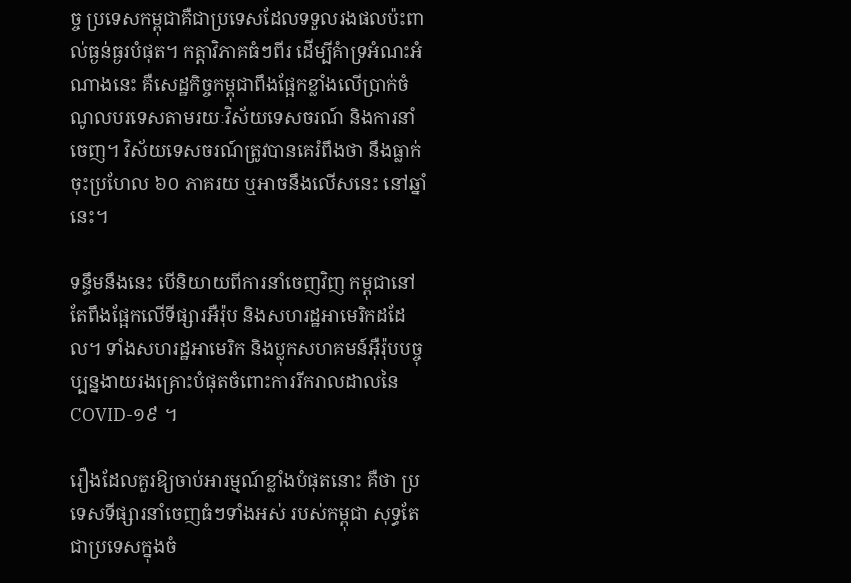ច្ច ប្រទេសកម្ពុជាគឺជាប្រទេសដែលទទួលរងផលប៉ះពាល់ធ្ងន់ធ្ងរបំផុត។ កត្តាវិភាគធំៗពីរ ដើម្បីគំាទ្រអំណះអំណាងនេះ គឺសេដ្ឋកិច្ចកម្ពុជាពឹងផ្អែកខ្លាំងលើប្រាក់ចំណូលបរទេសតាមរយៈវិស័យទេសចរណ៍ និងការនាំចេញ។ វិស័យទេសចរណ៍ត្រូវបានគេរំពឹងថា នឹងធ្លាក់ចុះប្រហែល ៦០ ភាគរយ ឬអាចនឹងលើសនេះ នៅឆ្នាំនេះ។

ទន្ទឹមនឹងនេះ បើនិយាយពីការនាំចេញវិញ កម្ពុជានៅតែពឹងផ្អែកលើទីផ្សារអឺរ៉ុប និងសហរដ្ឋអាមេរិកដដែល។ ទាំងសហរដ្ឋអាមេរិក និងប្លុកសហគមន៍អ៊ឺរ៉ុបបច្ចុប្បន្នងាយរងគ្រោះបំផុតចំពោះការរីករាលដាលនៃ COVID-១៩ ។

រឿងដែលគួរឱ្យចាប់អារម្មណ៍ខ្លាំងបំផុតនោះ គឺថា ប្រទេសទីផ្សារនាំចេញធំៗទាំងអស់ របស់កម្ពុជា សុទ្ធតែជាប្រទេសក្នុងចំ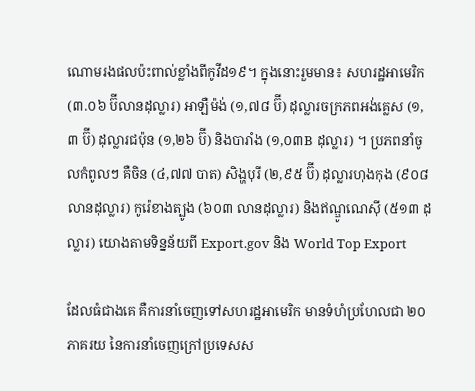ណោមរងផលប៉ះពាល់ខ្លាំងពីកូវីដ១៩។ ក្នុងនោះរួមមាន៖ សហរដ្ឋអាមេរិក (៣.០៦ ប៊ីលានដុល្លារ) អាឡឺម៉ង់ (១,៧៨ ប៊ី) ដុល្លារចក្រភពអង់គ្លេស (១,៣ ប៊ី) ដុល្លារជប៉ុន (១,២៦ ប៊ី) និងបារាំង (១,០៣B ដុល្លារ) ។ ប្រភពនាំចូលកំពូលៗ គឺចិន (៤,៧៧ បាត) សិង្ហបុរី (២,៩៥ ប៊ី) ដុល្លារហុងកុង (៩០៨ លានដុល្លារ) កូរ៉េខាងត្បូង (៦០៣ លានដុល្លារ) និងឥណ្ឌូណេស៊ី (៥១៣ ដុល្លារ) យោងតាមទិន្នន័យពី Export.gov និង World Top Export

ដែលធំជាងគេ គឺការនាំចេញទៅសហរដ្ឋអាមេរិក មានទំហំប្រហែលជា ២០ ភាគរយ នៃការនាំចេញក្រៅប្រទេសស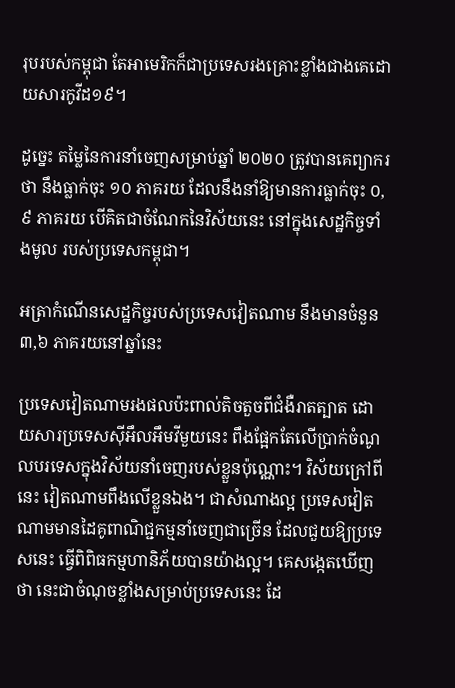រុបរបស់កម្ពុជា តែអាមេរិកក៏ជាប្រទេសរងគ្រោះខ្លាំងជាងគេដោយសារកូវីដ១៩។

ដូច្នេះ តម្លៃនៃការនាំចេញសម្រាប់ឆ្នាំ ២០២០ ត្រូវបានគេព្យាករថា នឹងធ្លាក់ចុះ ១០ ភាគរយ ដែលនឹងនាំឱ្យមានការធ្លាក់ចុះ ០,៩ ភាគរយ បើគិតជាចំណែកនៃវិស័យនេះ នៅក្នុងសេដ្ឋកិច្ចទាំងមូល របស់ប្រទេសកម្ពុជា។

អត្រាកំណើនសេដ្ឋកិច្ចរបស់ប្រទេសវៀតណាម នឹងមានចំនួន ៣,៦ ភាគរយនៅឆ្នាំនេះ

ប្រទេសវៀតណាមរងផលប៉ះពាល់តិចតួចពីជំងឺរាតត្បាត ដោយសារប្រទេសស៊ីអឹលអឹមវីមួយនេះ ពឹងផ្អែកតែលើប្រាក់ចំណូលបរទេសក្នុងវិស័យនាំចេញរបស់ខ្លួនប៉ុណ្ណោះ។ វិស័យក្រៅពីនេះ វៀតណាមពឹងលើខ្លួនឯង។ ជាសំណាងល្អ ប្រទេសវៀតណាមមានដៃគូពាណិជ្ជកម្មនាំចេញជាច្រើន ដែលជួយឱ្យប្រទេសនេះ ធ្វើពិពិធកម្មហានិភ័យបានយ៉ាងល្អ។ គេសង្កេតឃើញថា នេះជាចំណុចខ្លាំងសម្រាប់ប្រទេសនេះ ដែ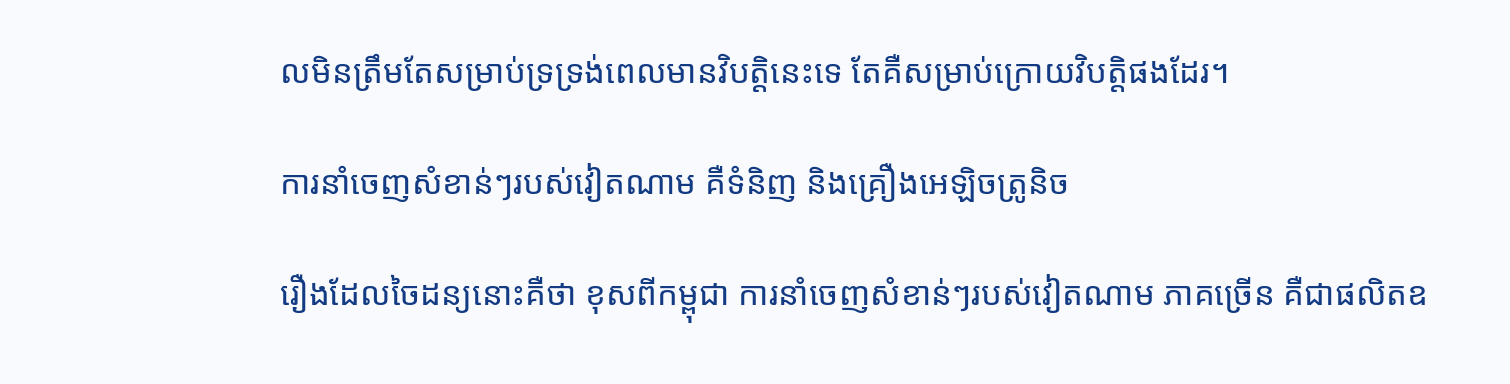លមិនត្រឹមតែសម្រាប់ទ្រទ្រង់ពេលមានវិបត្តិនេះទេ តែគឺសម្រាប់ក្រោយវិបត្តិផងដែរ។

ការនាំចេញសំខាន់ៗរបស់វៀតណាម គឺទំនិញ និងគ្រឿងអេឡិចត្រូនិច

រឿងដែលចៃដន្យនោះគឺថា ខុសពីកម្ពុជា ការនាំចេញសំខាន់ៗរបស់វៀតណាម ភាគច្រើន គឺជាផលិតឧ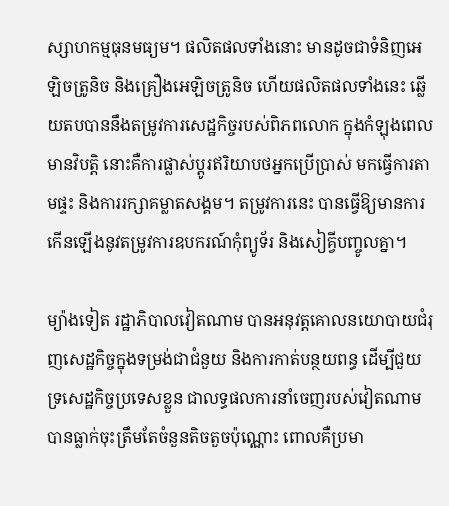ស្សាហកម្មធុនមធ្យម។ ផលិតផលទាំងនោះ មានដូចជាទំនិញអេឡិចត្រូនិច និងគ្រឿងអេឡិចត្រូនិច ហើយផលិតផលទាំងនេះ ឆ្លើយតបបាននឹងតម្រូវការសេដ្ឋកិច្ចរបស់ពិភពលោក ក្នុងកំឡុងពេលមានវិបត្តិ នោះគឺការផ្លាស់ប្តូរឥរិយាបថអ្នកប្រើប្រាស់ មកធ្វើការតាមផ្ទះ និងការរក្សាគម្លាតសង្គម។ តម្រូវការនេះ បានធ្វើឱ្យមានការកើនឡើងនូវតម្រូវការឧបករណ៍កុំព្យូទ័រ និងសៀគ្វីបញ្ចូលគ្នា។

ម្យ៉ាងទៀត រដ្ឋាភិបាលវៀតណាម បានអនុវត្តគោលនយោបាយជំរុញសេដ្ឋកិច្ចក្នុងទម្រង់ជាជំនួយ និងការកាត់បន្ថយពន្ធ ដើម្បីជួយទ្រសេដ្ឋកិច្ចប្រទេសខ្លួន ជាលទ្ធផលការនាំចេញរបស់វៀតណាម បានធ្លាក់ចុះត្រឹមតែចំនួនតិចតួចប៉ុណ្ណោះ ពោលគឺប្រមា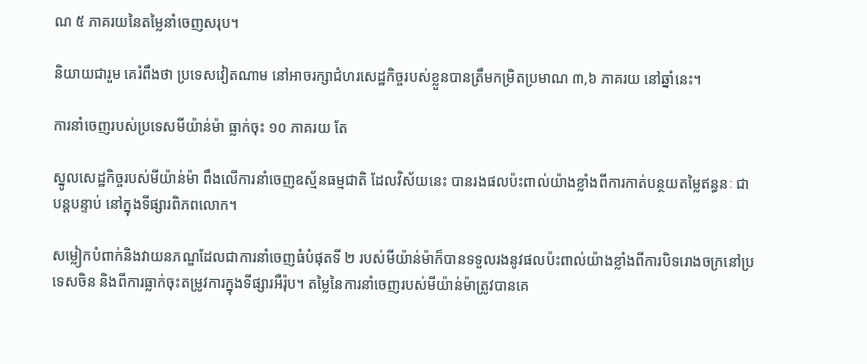ណ ៥ ភាគរយនៃតម្លៃនាំចេញសរុប។

និយាយជារួម គេរំពឹងថា ប្រទេសវៀតណាម នៅអាចរក្សាជំហរសេដ្ឋកិច្ចរបស់ខ្លួនបានត្រឹមកម្រិតប្រមាណ ៣,៦ ភាគរយ នៅឆ្នាំនេះ។

ការនាំចេញរបស់ប្រទេសមីយ៉ាន់ម៉ា ធ្លាក់ចុះ ១០ ភាគរយ តែ

ស្នូលសេដ្ឋកិច្ចរបស់មីយ៉ាន់ម៉ា ពឹងលើការនាំចេញឧស្ម័នធម្មជាតិ ដែលវិស័យនេះ បានរងផលប៉ះពាល់យ៉ាងខ្លាំងពីការកាត់បន្ថយតម្លៃឥន្ធនៈ ជាបន្តបន្ទាប់ នៅក្នុងទីផ្សារពិភពលោក។

សម្លៀកបំពាក់និងវាយនភណ្ឌដែលជាការនាំចេញធំបំផុតទី ២ របស់មីយ៉ាន់ម៉ាក៏បានទទួលរងនូវផលប៉ះពាល់យ៉ាងខ្លាំងពីការបិទរោងចក្រនៅប្រទេសចិន និងពីការធ្លាក់ចុះតម្រូវការក្នុងទីផ្សារអឺរ៉ុប។ តម្លៃនៃការនាំចេញរបស់មីយ៉ាន់ម៉ាត្រូវបានគេ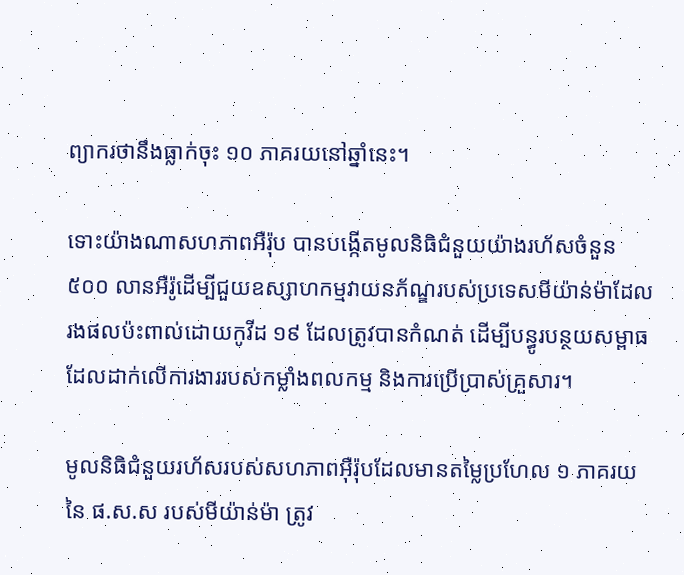ព្យាករថានឹងធ្លាក់ចុះ ១០ ភាគរយនៅឆ្នាំនេះ។

ទោះយ៉ាងណាសហភាពអឺរ៉ុប បានបង្កើតមូលនិធិជំនួយយ៉ាងរហ័សចំនួន ៥០០ លានអឺរ៉ូដើម្បីជួយឧស្សាហកម្មវាយនភ័ណ្ឌរបស់ប្រទេសមីយ៉ាន់ម៉ាដែលរងផលប៉ះពាល់ដោយកូវីដ ១៩ ដែលត្រូវបានកំណត់ ដើម្បីបន្ធូរបន្ថយសម្ពាធដែលដាក់លើការងាររបស់កម្លាំងពលកម្ម និងការប្រើប្រាស់គ្រួសារ។

មូលនិធិជំនួយរហ័សរបស់សហភាពអ៊ឺរ៉ុបដែលមានតម្លៃប្រហែល ១ ភាគរយនៃ ផ.ស.ស របស់មីយ៉ាន់ម៉ា ត្រូវ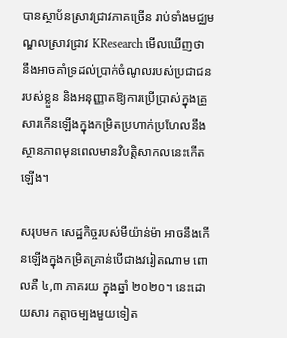បានស្ថាប័នស្រាវជ្រាវភាគច្រើន រាប់ទាំងមជ្ឈមណ្ឌលស្រាវជ្រាវ KResearch មើលឃើញថា នឹងអាចគាំទ្រដល់ប្រាក់ចំណូលរបស់ប្រជាជនរបស់ខ្លួន និងអនុញ្ញាតឱ្យការប្រើប្រាស់ក្នុងគ្រួសារកើនឡើងក្នុងកម្រិតប្រហាក់ប្រហែលនឹងស្ថានភាពមុនពេលមានវិបត្តិសាកលនេះកើតឡើង។

សរុបមក សេដ្ឋកិច្ចរបស់មីយ៉ាន់ម៉ា អាចនឹងកើនឡើងក្នុងកម្រិតគ្រាន់បើជាងវរៀតណាម ពោលគឺ ៤,៣ ភាគរយ ក្នុងឆ្នាំ ២០២០។ នេះដោយសារ កត្តាចម្បងមួយទៀត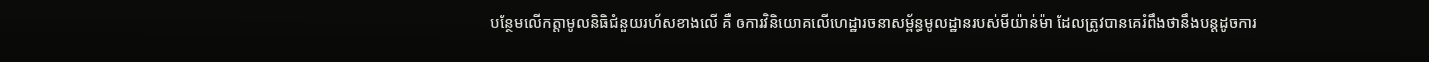បន្ថែមលើកត្តាមូលនិធិជំនួយរហ័សខាងលើ គឺ ឲការវិនិយោគលើហេដ្ឋារចនាសម្ព័ន្ធមូលដ្ឋានរបស់មីយ៉ាន់ម៉ា ដែលត្រូវបានគេរំពឹងថានឹងបន្តដូចការ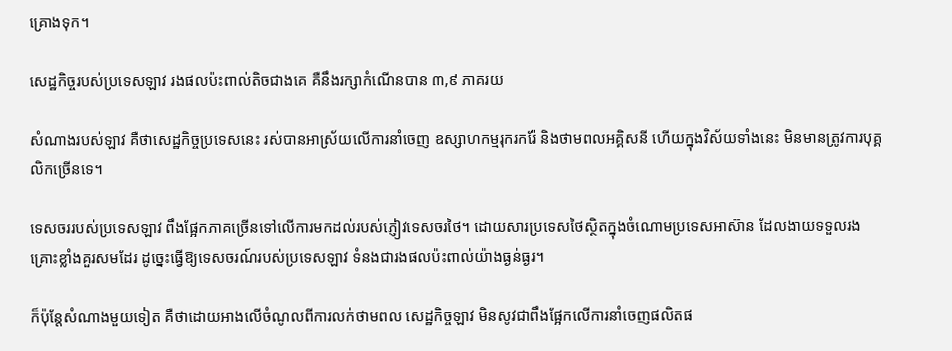គ្រោងទុក។

សេដ្ឋកិច្ចរបស់ប្រទេសឡាវ រងផលប៉ះពាល់តិចជាងគេ គឺនឹងរក្សាកំណើនបាន ៣,៩ ភាគរយ

សំណាងរបស់ឡាវ គឺថាសេដ្ឋកិច្ចប្រទេសនេះ រស់បានអាស្រ័យលើការនាំចេញ ឧស្សាហកម្មរុករករ៉ែ និងថាមពលអគ្គិសនី ហើយក្នុងវិស័យទាំងនេះ មិនមានត្រូវការបុគ្គលិកច្រើនទេ។

ទេសចររបស់ប្រទេសឡាវ ពឹងផ្អែកភាគច្រើនទៅលើការមកដល់របស់ភ្ញៀវទេសចរថៃ។ ដោយសារប្រទេសថៃស្ថិតក្នុងចំណោមប្រទេសអាស៊ាន ដែលងាយទទួលរងគ្រោះខ្លាំងគួរសមដែរ ដូច្នេះធ្វើឱ្យទេសចរណ៍របស់ប្រទេសឡាវ ទំនងជារងផលប៉ះពាល់យ៉ាងធ្ងន់ធ្ងរ។

ក៏ប៉ុន្តែសំណាងមួយទៀត គឺថាដោយអាងលើចំណូលពីការលក់ថាមពល សេដ្ឋកិច្ចឡាវ មិនសូវជាពឹងផ្អែកលើការនាំចេញផលិតផ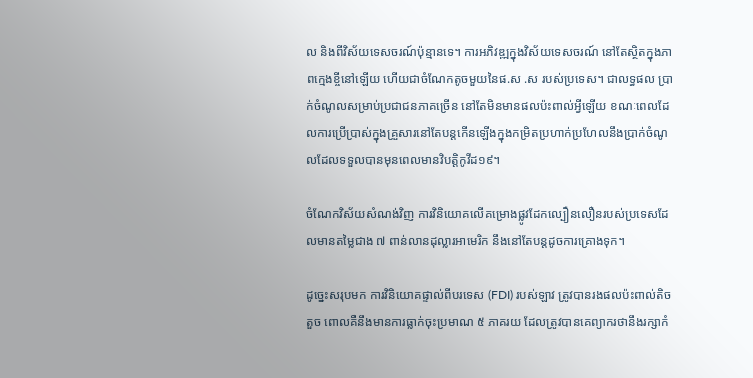ល និងពីវិស័យទេសចរណ៍ប៉ុន្មានទេ។ ការអភិវឌ្ឍក្នុងវិស័យទេសចរណ៍ នៅតែស្ថិតក្នុងភាពក្មេងខ្ចីនៅឡើយ ហើយជាចំណែកតូចមួយនៃផ.ស .ស របស់ប្រទេស។ ជាលទ្ធផល ប្រាក់ចំណូលសម្រាប់ប្រជាជនភាគច្រើន នៅតែមិនមានផលប៉ះពាល់អ្វីឡើយ ខណៈពេលដែលការប្រើប្រាស់ក្នុងគ្រួសារនៅតែបន្តកើនឡើងក្នុងកម្រិតប្រហាក់ប្រហែលនឹងប្រាក់ចំណូលដែលទទួលបានមុនពេលមានវិបត្តិកូវីដ១៩។

ចំណែកវិស័យសំណង់វិញ ការវិនិយោគលើគម្រោងផ្លូវដែកល្បឿនលឿនរបស់ប្រទេសដែលមានតម្លៃជាង ៧ ពាន់លានដុល្លារអាមេរិក នឹងនៅតែបន្តដូចការគ្រោងទុក។

ដូច្នេះសរុបមក ការវិនិយោគផ្ទាល់ពីបរទេស (FDI) របស់ឡាវ ត្រូវបានរងផលប៉ះពាល់តិចតួច ពោលគឺនឹងមានការធ្លាក់ចុះប្រមាណ ៥ ភាគរយ ដែលត្រូវបានគេព្យាករថានឹងរក្សាកំ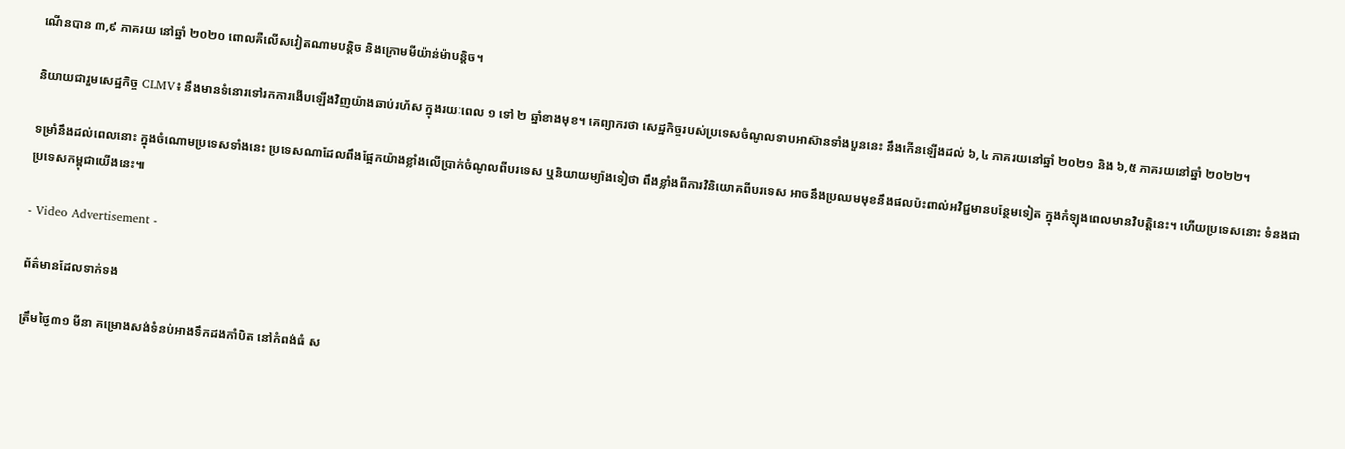ណើនបាន ៣,៩ ភាគរយ នៅឆ្នាំ ២០២០ ពោលគឺលើសវៀតណាមបន្តិច និងក្រោមមីយ៉ាន់ម៉ាបន្តិច។

និយាយជារួមសេដ្ឋកិច្ច CLMV៖ នឹងមានទំនោរទៅរកការងើបឡើងវិញយ៉ាងឆាប់រហ័ស ក្នុងរយៈពេល ១ ទៅ ២ ឆ្នាំខាងមុខ។ គេព្យាករថា សេដ្ឋកិច្ចរបស់ប្រទេសចំណូលទាបអាស៊ានទាំងបួននេះ នឹងកើនឡើងដល់ ៦,៤ ភាគរយនៅឆ្នាំ ២០២១ និង ៦,៥ ភាគរយនៅឆ្នាំ ២០២២។

ទម្រាំនឹងដល់ពេលនោះ ក្នុងចំណោមប្រទេសទាំងនេះ ប្រទេសណាដែលពឹងផ្អែកយ៉ាងខ្លាំងលើប្រាក់ចំណូលពីបរទេស ឬនិយាយម្យ៉ាងទៀថា ពឹងខ្លាំងពីការវិនិយោគពីបរទេស អាចនឹងប្រឈមមុខនឹងផលប៉ះពាល់អវិជ្ជមានបន្ថែមទៀត ក្នុងកំឡុងពេលមានវិបត្តិនេះ។ ហើយប្រទេសនោះ ទំនងជាប្រទេសកម្ពុជាយើងនេះ៕

- Video Advertisement -

ព័ត៌មានដែលទាក់ទង

ត្រឹមថ្ងៃ៣១ មីនា គម្រោងសង់ទំនប់អាងទឹកដងកាំបិត នៅកំពង់ធំ ស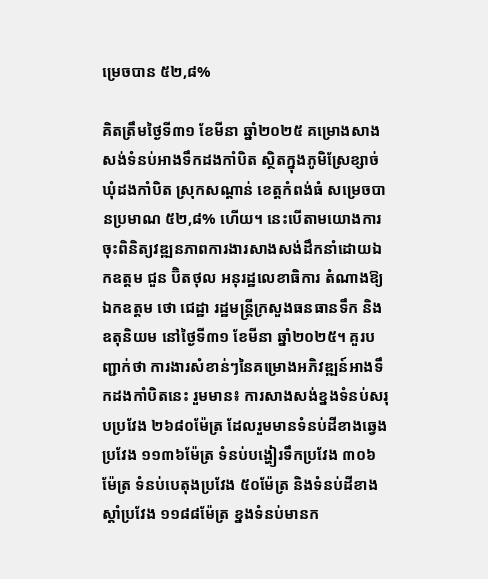ម្រេចបាន ៥២,៨%

គិតត្រឹមថ្ងៃទី៣១ ខែមីនា ឆ្នាំ២០២៥ គម្រោងសាងសង់ទំនប់អាងទឹកដងកាំបិត ស្ថិតក្នុងភូមិស្រែខ្សាច់ ឃុំដងកាំបិត ស្រុកសណ្តាន់ ខេត្តកំពង់ធំ សម្រេចបានប្រមាណ ៥២,៨% ហើយ។ នេះបើតាមយោងការចុះពិនិត្យវឌ្ឍនភាពការងារសាងសង់ដឹកនាំដោយឯកឧត្តម ជួន ប៊ិតថុល អនុរដ្ឋលេខាធិការ តំណាងឱ្យឯកឧត្តម ថោ ជេដ្ឋា រដ្ឋមន្ត្រីក្រសួងធនធានទឹក និងឧតុនិយម នៅថ្ងៃទី៣១ ខែមីនា ឆ្នាំ២០២៥។ គួរបញ្ជាក់ថា ការងារសំខាន់ៗនៃគម្រោងអភិវឌ្ឍន៍អាងទឹកដងកាំបិតនេះ រួមមាន៖ ការសាងសង់ខ្នងទំនប់សរុបប្រវែង ២៦៨០ម៉ែត្រ ដែលរួមមានទំនប់ដីខាងឆ្វេងប្រវែង ១១៣៦ម៉ែត្រ ទំនប់បង្ហៀរទឹកប្រវែង ៣០៦ម៉ែត្រ ទំនប់បេតុងប្រវែង ៥០ម៉ែត្រ និងទំនប់ដីខាងស្តាំប្រវែង ១១៨៨ម៉ែត្រ ខ្នងទំនប់មានក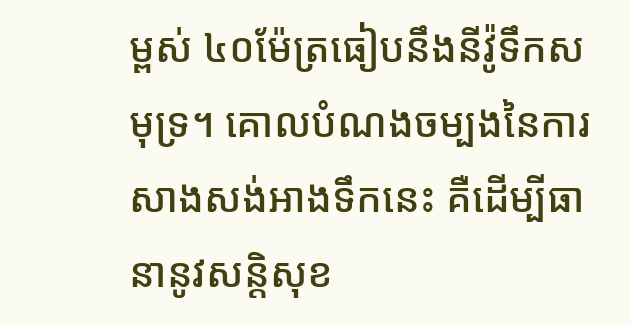ម្ពស់ ៤០ម៉ែត្រធៀបនឹងនីវ៉ូទឹកសមុទ្រ។ គោលបំណងចម្បងនៃការសាងសង់អាងទឹកនេះ គឺដើម្បីធានានូវសន្ដិសុខ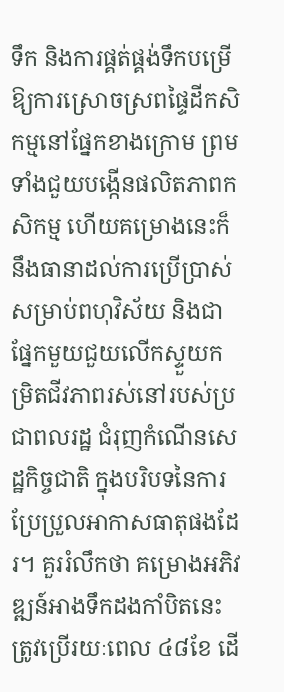ទឹក និងការផ្គត់ផ្គង់ទឹកបម្រើឱ្យការស្រោចស្រពផ្ទៃដីកសិកម្មនៅផ្នែកខាងក្រោម ព្រមទាំងជួយបង្កើនផលិតភាពកសិកម្ម ហើយគម្រោងនេះក៏នឹងធានាដល់ការប្រើប្រាស់សម្រាប់ពហុវិស័យ និងជាផ្នែកមួយជួយលើកស្ទួយកម្រិតជីវភាពរស់នៅរបស់ប្រជាពលរដ្ឋ ជំរុញកំណើនសេដ្ឋកិច្ចជាតិ ក្នុងបរិបទនៃការប្រែប្រួលអាកាសធាតុផងដែរ។ គួររំលឹកថា គម្រោងអភិវឌ្ឍន៍អាងទឹកដងកាំបិតនេះ ត្រូវប្រើរយៈពេល ៤៨ខែ ដើ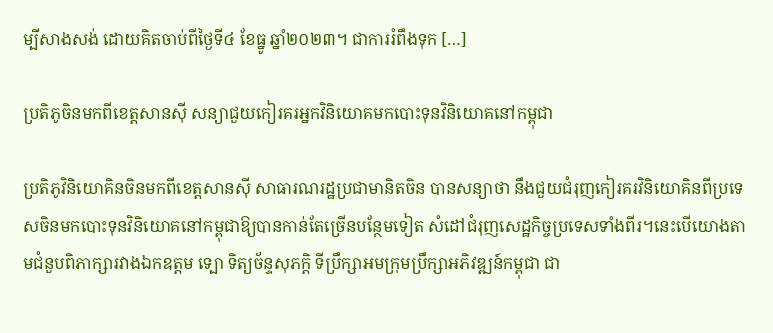ម្បីសាងសង់ ដោយគិតចាប់ពីថ្ងៃទី៤ ខែធ្នូ ឆ្នាំ២០២៣។ ជាការរំពឹងទុក […]

ប្រតិភូចិនមកពីខេត្តសានស៊ី សន្យាជួយកៀរគរអ្នកវិនិយោគមកបោះទុនវិនិយោគនៅកម្ពុជា

ប្រតិភូវិនិយោគិនចិនមកពីខេត្តសានស៊ី សាធារណរដ្ឋប្រជាមានិតចិន បានសន្យាថា នឹងជួយជំរុញកៀរគរវិនិយោគិនពីប្រទេសចិនមកបោះទុនវិនិយោគនៅកម្ពុជាឱ្យបានកាន់តែច្រើនបន្ថែមទៀត សំដៅជំរុញសេដ្ឋកិច្ចប្រទេសទាំងពីរ។នេះបើយោងតាមជំនួបពិភាក្សារវាងឯកឧត្តម ទ្បោ ទិត្យច័ន្ទសុភក្តិ ទីប្រឹក្សាអមក្រុមប្រឹក្សាអភិវឌ្ឍន៍កម្ពុជា ជា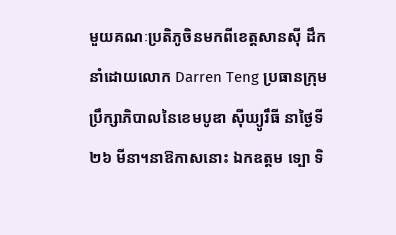មួយគណៈប្រតិភូចិនមកពីខេត្តសានស៊ី ដឹកនាំដោយលោក Darren Teng ប្រធានក្រុមប្រឹក្សាភិបាលនៃខេមបូឌា ស៊ីឃ្យូរឹធី នាថ្ងៃទី២៦ មីនា។នាឱកាសនោះ ឯកឧត្តម ទ្បោ ទិ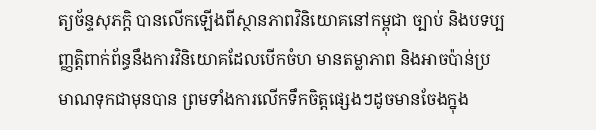ត្យច័ន្ទសុភក្តិ បានលើកឡើងពីស្ថានភាពវិនិយោគនៅកម្ពុជា ច្បាប់ និងបទប្បញ្ញត្តិពាក់ព័ន្ធនឹងការវិនិយោគដែលបើកចំហ មានតម្លាភាព និងអាចប៉ាន់ប្រមាណទុកជាមុនបាន ព្រមទាំងការលើកទឹកចិត្តផ្សេងៗដូចមានចែងក្នុង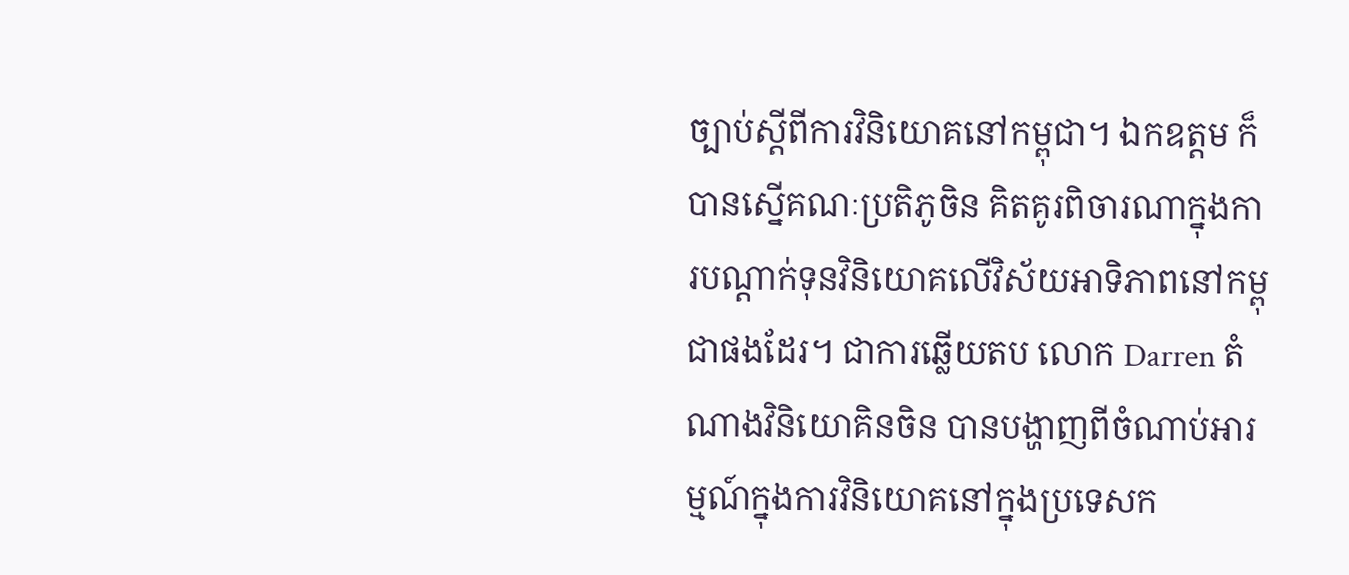ច្បាប់ស្តីពីការវិនិយោគនៅកម្ពុជា។ ឯកឧត្តម ក៏បានស្នើគណៈប្រតិភូចិន គិតគូរពិចារណាក្នុងការបណ្តាក់ទុនវិនិយោគលើវិស័យអាទិភាពនៅកម្ពុជាផងដែរ។ ជាការឆ្លើយតប លោក Darren តំណាងវិនិយោគិនចិន បានបង្ហាញពីចំណាប់អារម្មណ៍ក្នុងការវិនិយោគនៅក្នុងប្រទេសក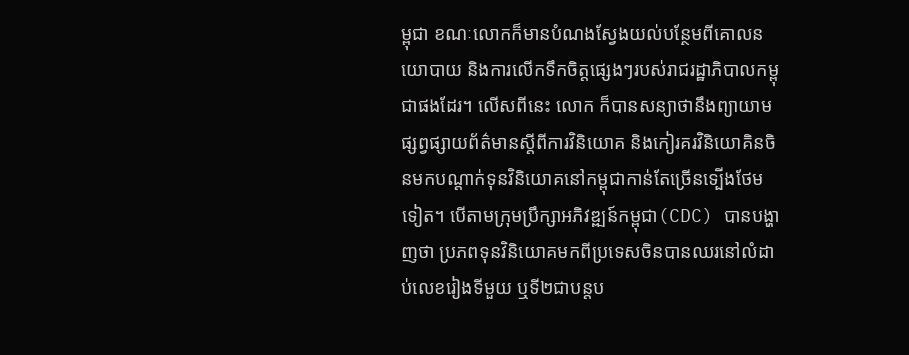ម្ពុជា ខណៈលោកក៏មានបំណងស្វែងយល់បន្ថែមពីគោលនយោបាយ និងការលើកទឹកចិត្តផ្សេងៗរបស់រាជរដ្ឋាភិបាលកម្ពុជាផងដែរ។ លើសពីនេះ លោក ក៏បានសន្យាថានឹងព្យាយាមផ្សព្វផ្សាយព័ត៌មានស្តីពីការវិនិយោគ និងកៀរគរវិនិយោគិនចិនមកបណ្តាក់ទុនវិនិយោគនៅកម្ពុជាកាន់តែច្រើនទ្បើងថែមទៀត។ បើតាមក្រុមប្រឹក្សាអភិវឌ្ឍន៍កម្ពុជា(CDC) បានបង្ហាញថា ប្រភពទុនវិនិយោគមកពីប្រទេសចិនបានឈរនៅលំដាប់លេខរៀងទីមួយ ឬទី២ជាបន្តប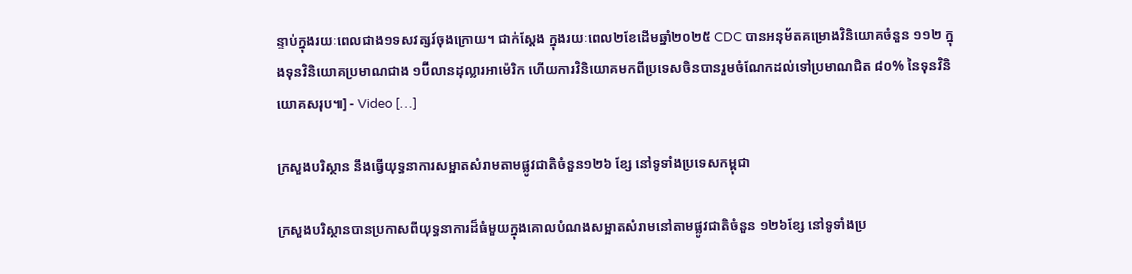ន្ទាប់ក្នុងរយៈពេលជាង១ទសវត្សរ៍ចុងក្រោយ។ ជាក់ស្តែង ក្នុងរយៈពេល២ខែដើមឆ្នាំ២០២៥ CDC បានអនុម័តគម្រោងវិនិយោគចំនួន ១១២ ក្នុងទុនវិនិយោគប្រមាណជាង ១ប៊ីលានដុល្លារអាម៉េរិក ហើយការវិនិយោគមកពីប្រទេសចិនបានរួមចំណែកដល់ទៅប្រមាណជិត ៨០% នៃទុនវិនិយោគសរុប៕] - Video […]

ក្រសួងបរិស្ថាន នឹងធ្វើយុទ្ធនាការសម្អាតសំរាមតាមផ្លូវជាតិចំនួន១២៦ ខ្សែ នៅទូទាំងប្រទេសកម្ពុជា

ក្រសួងបរិស្ថានបានប្រកាសពីយុទ្ធនាការដ៏ធំមួយក្នុងគោលបំណងសម្អាតសំរាមនៅតាមផ្លូវជាតិចំនួន ១២៦ខ្សែ នៅទូទាំងប្រ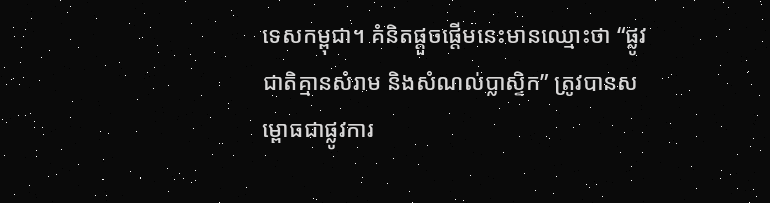ទេសកម្ពុជា។ គំនិតផ្តួចផ្តើមនេះមានឈ្មោះថា “ផ្លូវជាតិគ្មានសំរាម និងសំណល់ប្លាស្ទិក” ត្រូវបានសម្ពោធជាផ្លូវការ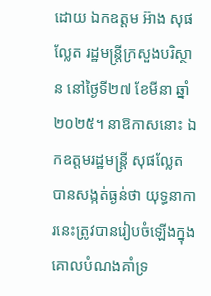ដោយ ឯកឧត្តម អ៊ាង សុផល្លែត រដ្ឋមន្ត្រីក្រសួងបរិស្ថាន នៅថ្ងៃទី២៧ ខែមីនា ឆ្នាំ២០២៥។ នាឱកាសនោះ ឯកឧត្តមរដ្ឋមន្ត្រី សុផល្លែត បានសង្កត់ធ្ងន់ថា យុទ្ធនាការនេះត្រូវបានរៀបចំឡើងក្នុងគោលបំណងគាំទ្រ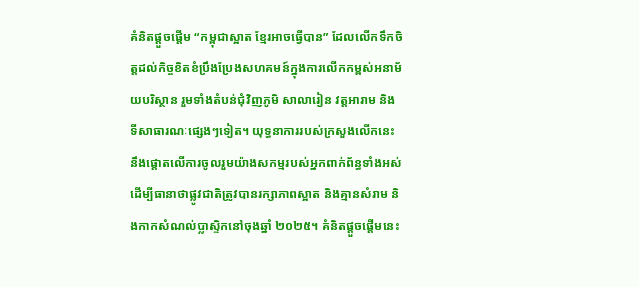គំនិតផ្តួចផ្តើម “កម្ពុជាស្អាត ខ្មែរអាចធ្វើបាន” ដែលលើកទឹកចិត្តដល់កិច្ចខិតខំប្រឹងប្រែងសហគមន៍ក្នុងការលើកកម្ពស់អនាម័យបរិស្ថាន រួមទាំងតំបន់ជុំវិញភូមិ សាលារៀន វត្តអារាម និងទីសាធារណៈផ្សេងៗទៀត។ យុទ្ធនាការរបស់ក្រសួងលើកនេះ នឹងផ្តោតលើការចូលរួមយ៉ាងសកម្មរបស់អ្នកពាក់ព័ន្ធទាំងអស់ ដើម្បីធានាថាផ្លូវជាតិត្រូវបានរក្សាភាពស្អាត និងគ្មានសំរាម និងកាកសំណល់ប្លាស្ទិកនៅចុងឆ្នាំ ២០២៥។ គំនិតផ្តួចផ្តើមនេះ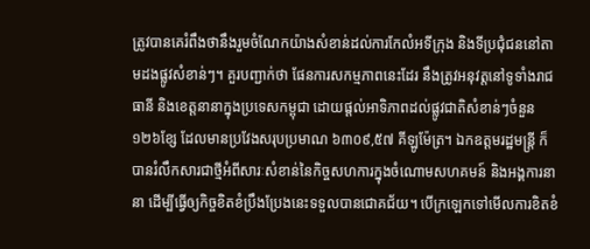ត្រូវបានគេរំពឹងថានឹងរួមចំណែកយ៉ាងសំខាន់ដល់ការកែលំអទីក្រុង និងទីប្រជុំជននៅតាមដងផ្លូវសំខាន់ៗ។ គួរបញ្ជាក់ថា ផែនការសកម្មភាពនេះដែរ នឹងត្រូវអនុវត្តនៅទូទាំងរាជធានី និងខេត្តនានាក្នុងប្រទេសកម្ពុជា ដោយផ្តល់អាទិភាពដល់ផ្លូវជាតិសំខាន់ៗចំនួន ១២៦ខ្សែ ដែលមានប្រវែងសរុបប្រមាណ ៦៣០៩,៥៧ គីឡូម៉ែត្រ។ ឯកឧត្តមរដ្ឋមន្ត្រី ក៏បានរំលឹកសារជាថ្មីអំពីសារៈសំខាន់នៃកិច្ចសហការក្នុងចំណោមសហគមន៍ និងអង្គការនានា ដើម្បីធ្វើឲ្យកិច្ចខិតខំប្រឹងប្រែងនេះទទួលបានជោគជ័យ។ បើក្រឡេកទៅមើលការខិតខំ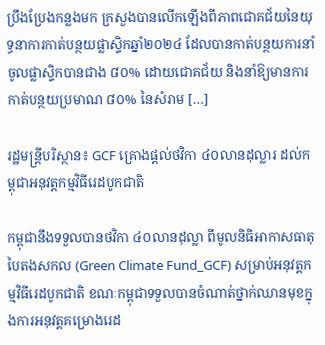ប្រឹងប្រែងកន្លងមក ក្រសួងបានលើកឡើងពីភាពជោគជ័យនៃយុទ្ធនាការកាត់បន្ថយផ្លាស្ទិកឆ្នាំ២០២៤ ដែលបានកាត់បន្ថយការនាំចូលផ្លាស្ទិកបានជាង ៨០% ដោយជោគជ័យ និងនាំឱ្យមានការកាត់បន្ថយប្រមាណ ៨០% នៃសំរាម […]

រដ្ឋមន្រ្តីបរិស្ថាន៖ GCF គ្រោងផ្តល់ថវិកា ៤០លានដុល្លារ ដល់កម្ពុជាអនុវត្តកម្មវិធីរេដបូកជាតិ

កម្ពុជានឹងទទួលបានថវិកា ៤០លានដុល្លា ពីមូលនិធិអាកាសធាតុបៃតងសកល (Green Climate Fund_GCF) សម្រាប់អនុវត្តកម្មវិធីរេដបូកជាតិ ខណៈកម្ពុជាទទួលបានចំណាត់ថ្នាក់ឈានមុខក្នុងការអនុវត្តគម្រោងរេដ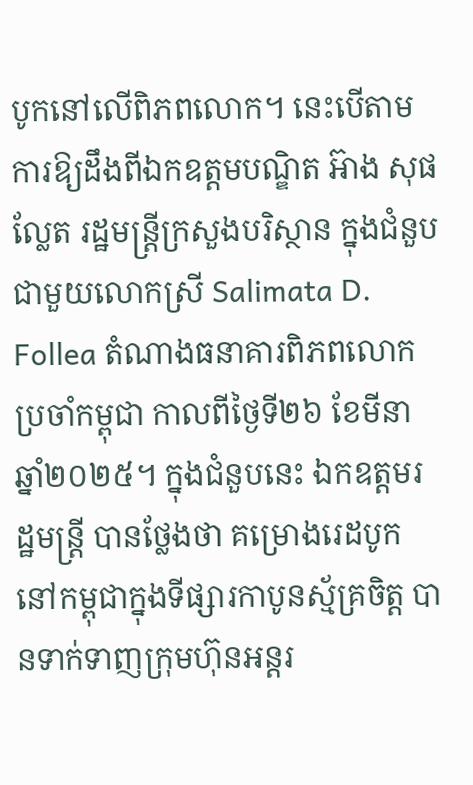បូកនៅលើពិភពលោក។ នេះបើតាមការឱ្យដឹងពីឯកឧត្តមបណ្ឌិត អ៊ាង សុផល្លែត រដ្ឋមន្រ្តីក្រសួងបរិស្ថាន ក្នុងជំនួបជាមួយលោកស្រី Salimata D. Follea តំណាងធនាគារពិភពលោកប្រចាំកម្ពុជា កាលពីថ្ងៃទី២៦ ខែមីនា ឆ្នាំ២០២៥។ ក្នុងជំនួបនេះ ឯកឧត្តមរដ្ឋមន្រ្តី បានថ្លែងថា គម្រោងរេដបូកនៅកម្ពុជាក្នុងទីផ្សារកាបូនស្ម័គ្រចិត្ត បានទាក់ទាញក្រុមហ៊ុនអន្តរ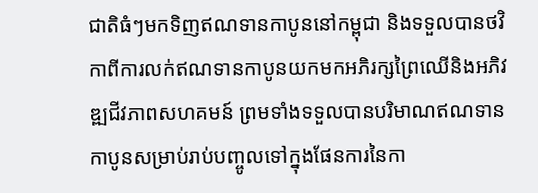ជាតិធំៗមកទិញឥណទានកាបូននៅកម្ពុជា និងទទួលបានថវិកាពីការលក់ឥណទានកាបូនយកមកអភិរក្សព្រៃឈើនិងអភិវឌ្ឍជីវភាពសហគមន៍ ព្រមទាំងទទួលបានបរិមាណឥណទានកាបូនសម្រាប់រាប់បញ្ចូលទៅក្នុងផែនការនៃកា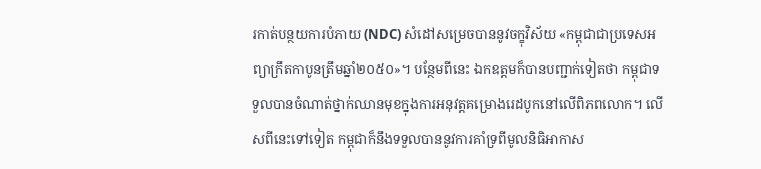រកាត់បន្ថយការបំភាយ (NDC) សំដៅសម្រេចបាននូវចក្ខុវិស័យ «កម្ពុជាជាប្រទេសអព្យាក្រឹតកាបូនត្រឹមឆ្នាំ២០៥០»។ បន្ថែមពីនេះ ឯកឧត្តមក៏បានបញ្ជាក់ទៀតថា កម្ពុជាទទួលបានចំណាត់ថ្នាក់ឈានមុខក្នុងការអនុវត្តគម្រោងរេដបូកនៅលើពិភពលោក។ លើសពីនេះទៅទៀត កម្ពុជាក៏នឹងទទួលបាននូវការគាំទ្រពីមូលនិធិអាកាស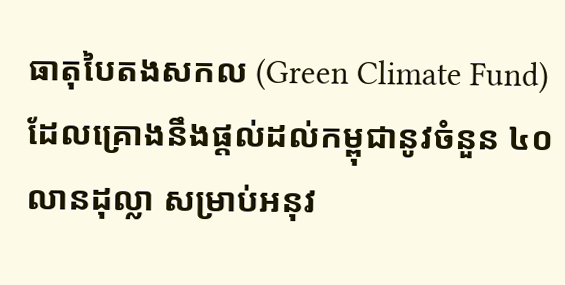ធាតុបៃតងសកល (Green Climate Fund) ដែលគ្រោងនឹងផ្តល់ដល់កម្ពុជានូវចំនួន ៤០លានដុល្លា សម្រាប់អនុវ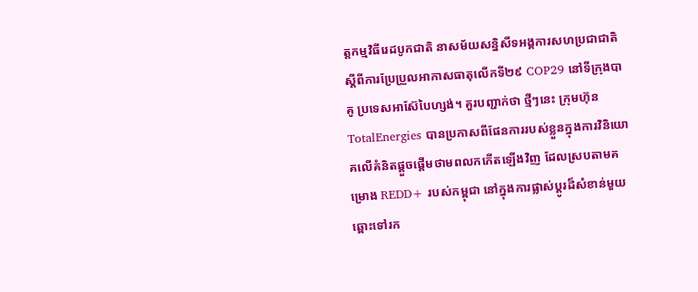ត្តកម្មវិធីរេដបូកជាតិ នាសម័យសន្និសីទអង្គការសហប្រជាជាតិស្ដីពីការប្រែប្រួលអាកាសធាតុលើកទី២៩ COP29 នៅទីក្រុងបាគូ ប្រទេសអាស៊ែបៃហ្សង់។ គួរបញ្ជាក់ថា ថ្មីៗនេះ ក្រុមហ៊ុន TotalEnergies បានប្រកាសពីផែនការរបស់ខ្លួនក្នុងការវិនិយោគលើគំនិតផ្តួចផ្តើមថាមពលកកើតឡើងវិញ ដែលស្របតាមគម្រោង REDD+ របស់កម្ពុជា នៅក្នុងការផ្លាស់ប្តូរដ៏សំខាន់មួយឆ្ពោះទៅរក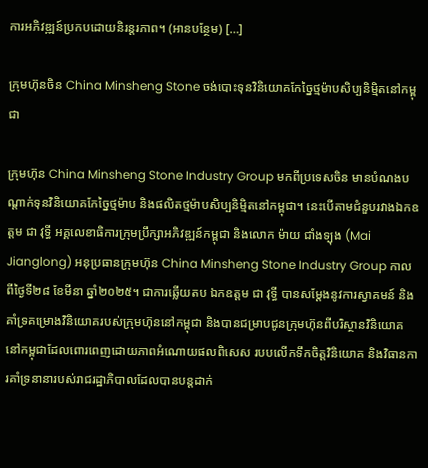ការអភិវឌ្ឍន៍ប្រកបដោយនិរន្តរភាព។ (អានបន្ថែម) […]

ក្រុមហ៊ុនចិន China Minsheng Stone ចង់បោះទុនវិនិយោគកែច្នៃថ្មម៉ាបសិប្បនិម្មិតនៅកម្ពុជា

ក្រុមហ៊ុន China Minsheng Stone Industry Group មកពីប្រទេសចិន មានបំណងបណ្តាក់ទុនវិនិយោគកែច្នៃថ្មម៉ាប និងផលិតថ្មម៉ាបសិប្បនិម្មិតនៅកម្ពុជា។ នេះបើតាមជំនួបរវាងឯកឧត្តម ជា វុទ្ធី អគ្គលេខាធិការក្រុមប្រឹក្សាអភិវឌ្ឍន៍កម្ពុជា និងលោក ម៉ាយ ជាំងទ្បុង (Mai Jianglong) អនុប្រធានក្រុមហ៊ុន China Minsheng Stone Industry Group កាលពីថ្ងៃទី២៨ ខែមីនា ឆ្នាំ២០២៥។ ជាការឆ្លើយតប ឯកឧត្តម ជា វុទ្ធី បានសម្តែងនូវការស្វាគមន៍ និងគាំទ្រគម្រោងវិនិយោគរបស់ក្រុមហ៊ុននៅកម្ពុជា និងបានជម្រាបជូនក្រុមហ៊ុនពីបរិស្ថានវិនិយោគនៅកម្ពុជាដែលពោរពេញដោយភាពអំណោយផលពិសេស របបលើកទឹកចិត្តវិនិយោគ និងវិធានការគាំទ្រនានារបស់រាជរដ្ឋាភិបាលដែលបានបន្តដាក់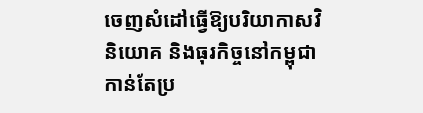ចេញសំដៅធ្វើឱ្យបរិយាកាសវិនិយោគ និងធុរកិច្ចនៅកម្ពុជាកាន់តែប្រ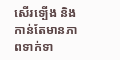សើរទ្បើង និងកាន់តែមានភាពទាក់ទា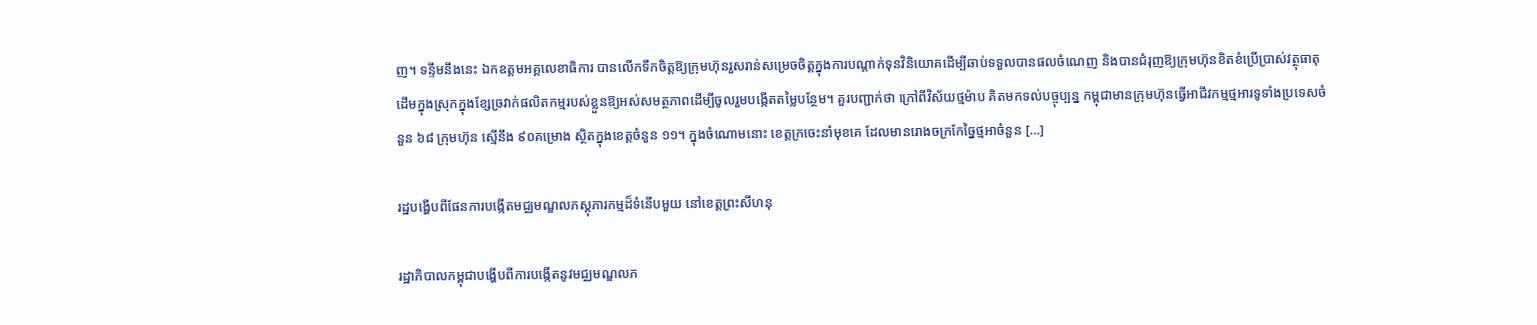ញ។ ទន្ទឹមនឹងនេះ ឯកឧត្តមអគ្គលេខាធិការ បានលើកទឹកចិត្តឱ្យក្រុមហ៊ុនរួសរាន់សម្រេចចិត្តក្នុងការបណ្តាក់ទុនវិនិយោគដើម្បីឆាប់ទទួលបានផលចំណេញ និងបានជំរុញឱ្យក្រុមហ៊ុនខិតខំប្រើប្រាស់វត្ថុធាតុដើមក្នុងស្រុកក្នុងខ្សែច្រវាក់ផលិតកម្មរបស់ខ្លួនឱ្យអស់សមត្ថភាពដើម្បីចូលរួមបង្កើតតម្លៃបន្ថែម។ គួរបញ្ជាក់ថា ក្រៅពីវិស័យថ្មម៉ាប គិតមកទល់បច្ចុប្បន្ន កម្ពុជាមានក្រុមហ៊ុនធ្វើអាជីវកម្មថ្មអារទូទាំងប្រទេសចំនួន ៦៨ ក្រុមហ៊ុន ស្មើនឹង ៩០គម្រោង ស្ថិតក្នុងខេត្តចំនួន ១១។ ក្នុងចំណោមនោះ ខេត្តក្រចេះនាំមុខគេ ដែលមានរោងចក្រកែច្នៃថ្មអាចំនួន […]

រដ្ឋបង្ហើបពីផែនការបង្កើតមជ្ឈមណ្ឌលភស្ដុភារកម្មដ៏ទំនើបមួយ នៅខេត្តព្រះសីហនុ

រដ្ឋាភិបាលកម្ពុជាបង្ហើបពីការបង្កើតនូវមជ្ឈមណ្ឌលភ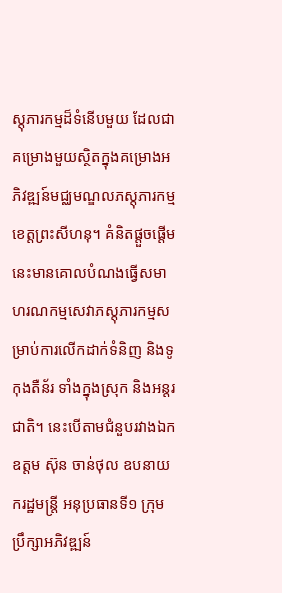ស្តុភារកម្មដ៏ទំនើបមួយ ដែលជាគម្រោងមួយស្ថិតក្នុងគម្រោងអភិវឌ្ឍន៍មជ្ឈមណ្ឌលភស្តុភារកម្មខេត្តព្រះសីហនុ។ គំនិតផ្តួចផ្តើមនេះមានគោលបំណងធ្វើសមាហរណកម្មសេវាភស្ដុភារកម្មសម្រាប់ការលើកដាក់ទំនិញ និងទូកុងតឺន័រ ទាំងក្នុងស្រុក និងអន្ដរជាតិ។ នេះបើតាមជំនួបរវាងឯកឧត្តម ស៊ុន ចាន់ថុល ឧបនាយករដ្ឋមន្ត្រី អនុប្រធានទី១ ក្រុមប្រឹក្សាអភិវឌ្ឍន៍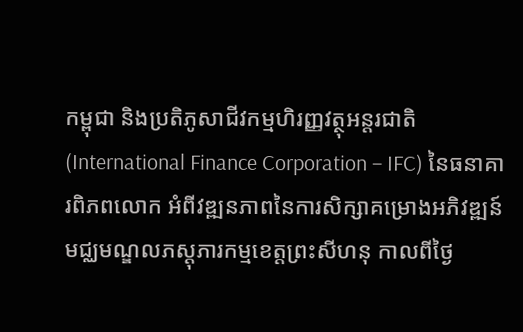កម្ពុជា និងប្រតិភូសាជីវកម្មហិរញ្ញវត្ថុអន្តរជាតិ (International Finance Corporation – IFC) នៃធនាគារពិភពលោក អំពីវឌ្ឍនភាពនៃការសិក្សាគម្រោងអភិវឌ្ឍន៍មជ្ឈមណ្ឌលភស្តុភារកម្មខេត្តព្រះសីហនុ កាលពីថ្ងៃ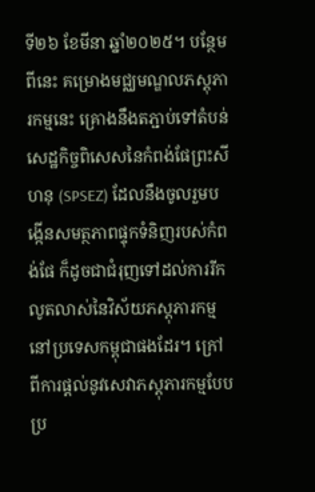ទី២៦ ខែមីនា ឆ្នាំ២០២៥។ បន្ថែមពីនេះ គម្រោងមជ្ឈមណ្ឌលភស្តុភារកម្មនេះ គ្រោងនឹងតភ្ជាប់ទៅតំបន់សេដ្ឋកិច្ចពិសេសនៃកំពង់ផែព្រះសីហនុ (SPSEZ) ដែលនឹងចូលរួមបង្កើនសមត្ថភាពផ្ទុកទំនិញរបស់កំពង់ផែ ក៏ដូចជាជំរុញទៅដល់ការរីកលូតលាស់នៃវិស័យភស្ដុភារកម្មនៅប្រទេសកម្ពុជាផងដែរ។ ក្រៅពីការផ្ដល់នូវសេវាភស្ដុភារកម្មបែបប្រ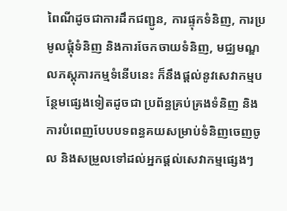ពៃណីដូចជាការដឹកជញ្ជូន, ការផ្ទុកទំនិញ, ការប្រមូលផ្តុំទំនិញ និងការចែកចាយទំនិញ, មជ្ឈមណ្ឌលភស្តុភារកម្មទំនើបនេះ ក៏នឹងផ្ដល់នូវសេវាកម្មបន្ថែមផ្សេងទៀតដូចជា ប្រព័ន្ធគ្រប់គ្រងទំនិញ និងការបំពេញបែបបទពន្ធគយសម្រាប់ទំនិញចេញចូល និងសម្រួលទៅដល់អ្នកផ្ដល់សេវាកម្មផ្សេងៗ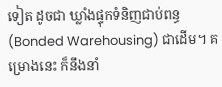ទៀត ដូចជា ឃ្លាំងផ្ទុកទំនិញជាប់ពន្ធ (Bonded Warehousing) ជាដើម។ គម្រោងនេះ ក៏នឹងនាំ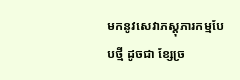មកនូវសេវាភស្ដុភារកម្មបែបថ្មី ដូចជា ខ្សែច្រ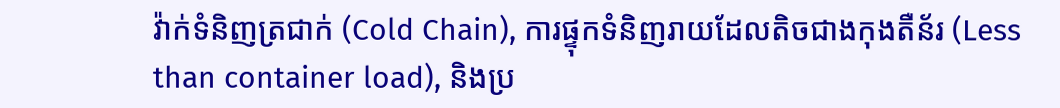វ៉ាក់ទំនិញត្រជាក់ (Cold Chain), ការផ្ទុកទំនិញរាយដែលតិចជាងកុងតឺន័រ (Less than container load), និងប្រ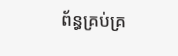ព័ន្ធគ្រប់គ្រ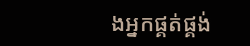ងអ្នកផ្គត់ផ្គង់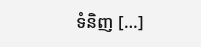ទំនិញ […]